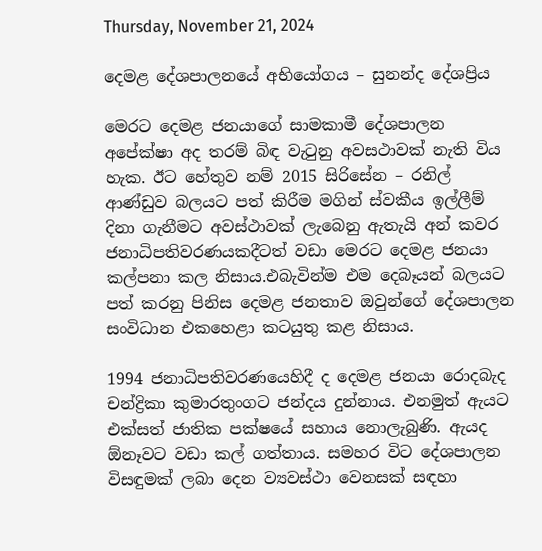Thursday, November 21, 2024

දෙමළ දේශපාලනයේ අභියෝගය – සුනන්ද දේශප්‍රිය

මෙරට දෙමළ ජනයාගේ සාමකාමී දේශපාලන අපේක්ෂා අද තරම් බිඳ වැටුනු අවසථාවක් නැති විය හැක. ඊට හේතුව නම් 2015 සිරිසේන – රනිල් ආණ්ඩුව බලයට පත් කිරීම මගින් ස්වකීය ඉල්ලීම් දිනා ගැනීමට අවස්ථාවක් ලැබෙනු ඇතැයි අන් කවර ජනාධිපතිවරණයකදීටත් වඩා මෙරට දෙමළ ජනයා කල්පනා කල නිසාය.එබැවින්ම එම දෙබෑයන් බලයට පත් කරනු පිනිස දෙමළ ජනතාව ඔවුන්ගේ දේශපාලන සංවිධාන එකහෙළා කටයුතු කළ නිසාය.

1994 ජනාධිපතිවරණයෙහිදී ද දෙමළ ජනයා රොදබැද චන්ද්‍රිකා කුමාරතුංගට ජන්දය දුන්නාය. එනමුත් ඇයට එක්සත් ජාතික පක්ෂයේ සහාය නොලැබුණි. ඇයද ඕනෑවට වඩා කල් ගත්තාය. සමහර විට දේශපාලන විසඳුමක් ලබා දෙන ව්‍යවස්ථා වෙනසක් සඳහා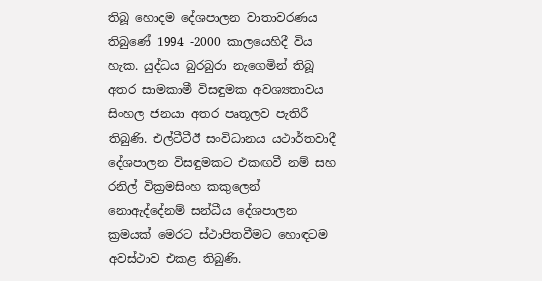තිබූ හොදම දේශපාලන වාතාවරණය තිබුණේ 1994 -2000 කාලයෙහිදී විය හැක. යුද්ධය බුරබුරා නැගෙමින් තිබූ අතර සාමකාමී විසඳුමක අවශ්‍යතාවය සිංහල ජනයා අතර පෘතූලව පැතිරී තිබුණි. එල්ටීටීඊ සංවිධානය යථාර්තවාදී දේශපාලන විසඳුමකට එකඟවී නම් සහ රනිල් වික්‍රමසිංහ කකුලෙන් නොඇද්දේනම් සන්ධීය දේශපාලන ක්‍රමයක් මෙරට ස්ථාපිතවීමට හොඳටම අවස්ථාව එකළ තිබුණි.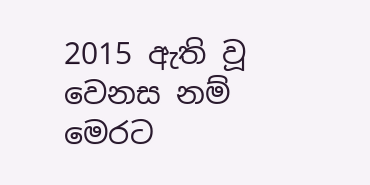2015 ඇති වූ වෙනස නම් මෙරට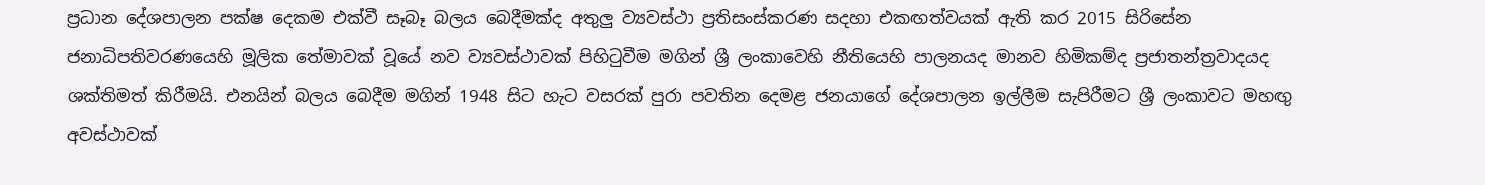ප්‍රධාන දේශපාලන පක්ෂ දෙකම එක්වී සෑබෑ බලය බෙදීමක්ද අතුලු ව්‍යවස්ථා ප්‍රතිසංස්කරණ සදහා එකඟත්වයක් ඇති කර 2015 සිරිසේන ජනාධිපතිවරණයෙහි මූලික තේමාවක් වූයේ නව ව්‍යවස්ථාවක් පිහිටුවීම මගින් ශ්‍රී ලංකාවෙහි නීතියෙහි පාලනයද මානව හිමිකම්ද ප්‍රජාතන්ත්‍රවාදයද ශක්තිමත් කිරීමයි. එනයින් බලය බෙදීම මගින් 1948 සිට හැට වසරක් පුරා පවතින දෙමළ ජනයාගේ දේශපාලන ඉල්ලීම සැපිරීමට ශ්‍රී ලංකාවට මහඟු අවස්ථාවක්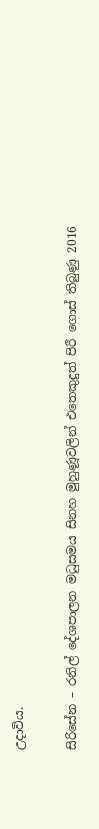උදාවිය.

සිරිසේන – රනිල් දේශපාලන මධුසමය සිනහ මුහුණූවලින් එතෙකුදුත් පිරී ගොස් තිබුණු 2016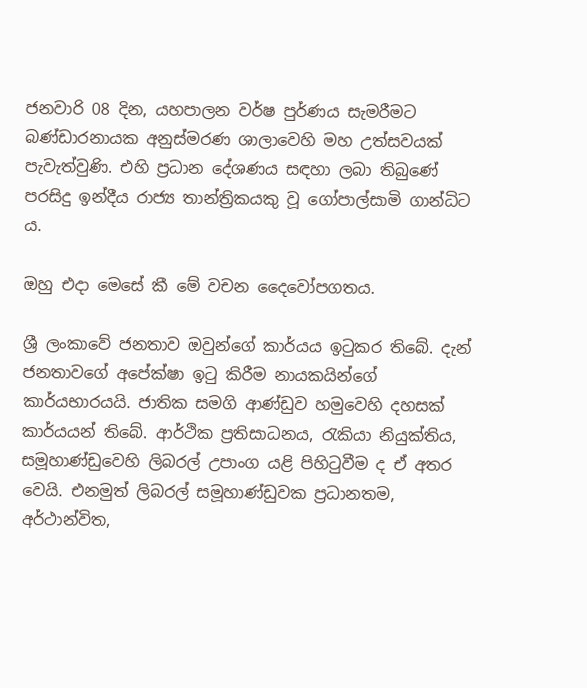ජනවාරි 08 දින, යහපාලන වර්ෂ පුර්ණය සැමරීමට බණ්ඩාරනායක අනුස්මරණ ශාලාවෙහි මහ උත්සවයක් පැවැත්වුණි. එහි ප්‍රධාන දේශණය සඳහා ලබා තිබුණේ පරසිදු ඉන්දීය රාජ්‍ය තාන්ත්‍රිකයකු වූ ගෝපාල්සාමි ගාන්ධිට ය.

ඔහු එදා මෙසේ කී මේ වචන දෛවෝපගතය.

ශ්‍රී ලංකාවේ ජනතාව ඔවුන්ගේ කාර්යය ඉටුකර තිබේ. දැන් ජනතාවගේ අපේක්ෂා ඉටු කිරීම නායකයින්ගේ කාර්යභාරයයි. ජාතික සමගි ආණ්ඩුව හමුවෙහි දහසක් කාර්යයන් තිබේ. ආර්ථික ප්‍රතිසාධනය, රැකියා නියුක්තිය, සමූහාණ්ඩුවෙහි ලිබරල් උපාංග යළි පිහිටුවීම ද ඒ අතර වෙයි. එනමුත් ලිබරල් සමූහාණ්ඩුවක ප්‍රධානතම, අර්ථාන්විත,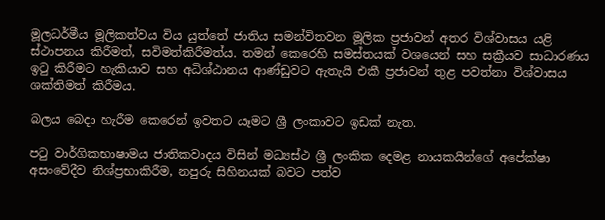මූලධර්මීය මූලිකත්වය විය යුත්තේ ජාතිය සමන්විතවන මූලික ප්‍රජාවන් අතර විශ්වාසය යළි ස්ථාපනය කිරීමත්, සවිමත්කිරීමත්ය. තමන් කෙරෙහි සමස්තයක් වශයෙන් සහ සක්‍රීයව සාධාරණය ඉටු කිරීමට හැකියාව සහ අධිශ්ඨානය ආණ්ඩුවට ඇතැයි එකී ප්‍රජාවන් තුළ පවත්නා විශ්වාසය ශක්තිමත් කිරීමය.

බලය බෙදා හැරීම කෙරෙන් ඉවතට යෑමට ශ්‍රී ලංකාවට ඉඩක් නැත.

පටු වාර්ගිකභාෂාමය ජාතිකවාදය විසින් මධ්‍යස්ථ ශ්‍රී ලංකික දෙමළ නායකයින්ගේ අපේක්ෂා අසංවේදීව නිශ්ප්‍රභාකිරීම, නපුරු සිහිනයක් බවට පත්ව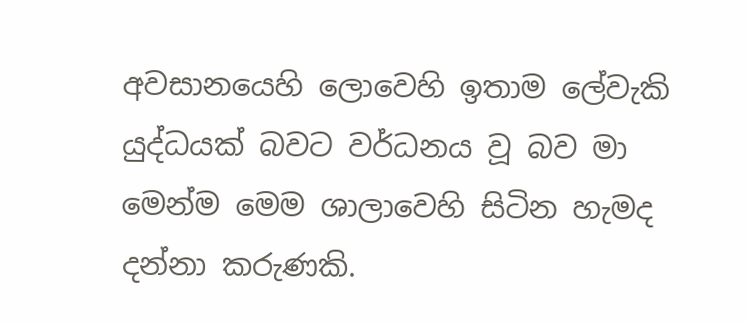අවසානයෙහි ලොවෙහි ඉතාම ලේවැකි යුද්ධයක් බවට වර්ධනය වූ බව මා මෙන්ම මෙම ශාලාවෙහි සිටින හැමද දන්නා කරුණකි.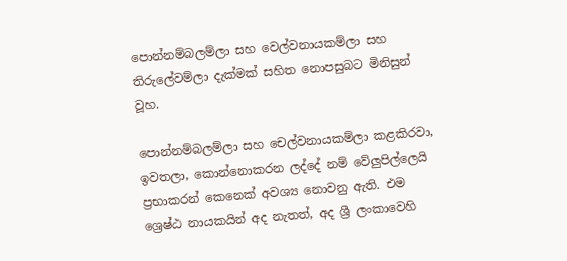පොන්නම්බලම්ලා සහ වෙල්වනායකම්ලා සහ තිරුලේවම්ලා දැක්මක් සහිත නොපසුබට මිනිසුන් වූහ.

පොන්නම්බලම්ලා සහ චෙල්වනායකම්ලා කළකිරවා, ඉවතලා, කොන්නොකරන ලද්දේ නම් වේලුපිල්ලෙයි ප්‍රභාකරන් කෙනෙක් අවශ්‍ය නොවනු ඇති. එම ශ්‍රෙෂ්ඨ නායකයින් අද නැතත්, අද ශ්‍රී ලංකාවෙහි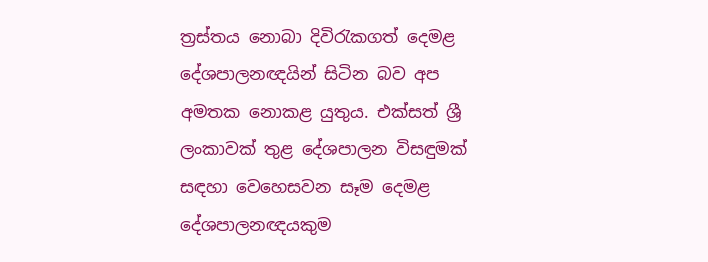ත්‍රස්තය නොබා දිවිරැකගත් දෙමළ දේශපාලනඥයින් සිටින බව අප අමතක නොකළ යුතුය‍. එක්සත් ශ්‍රී ලංකාවක් තුළ දේශපාලන විසඳුමක් සඳහා වෙහෙසවන සෑම දෙමළ දේශපාලනඥයකුම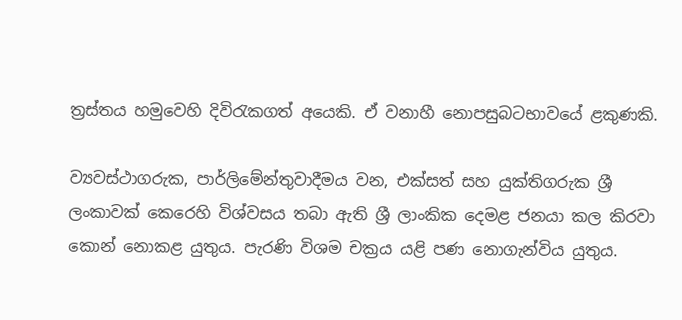ත්‍රස්තය හමුවෙහි දිවිරැකගත් අයෙකි. ඒ වනාහී නොපසුබටභාවයේ ළකුණකි.

ව්‍යවස්ථාගරුක, පාර්ලිමේන්තුවාදීමය වන, එක්සත් සහ යුක්තිගරුක ශ්‍රී ලංකාවක් කෙරෙහි විශ්වසය තබා ඇති ශ්‍රී ලාංකික දෙමළ ජනයා කල කිරවා කොන් නොකළ යුතුය. පැරණි විශම චක්‍රය යළි පණ නොගැන්විය යුතුය.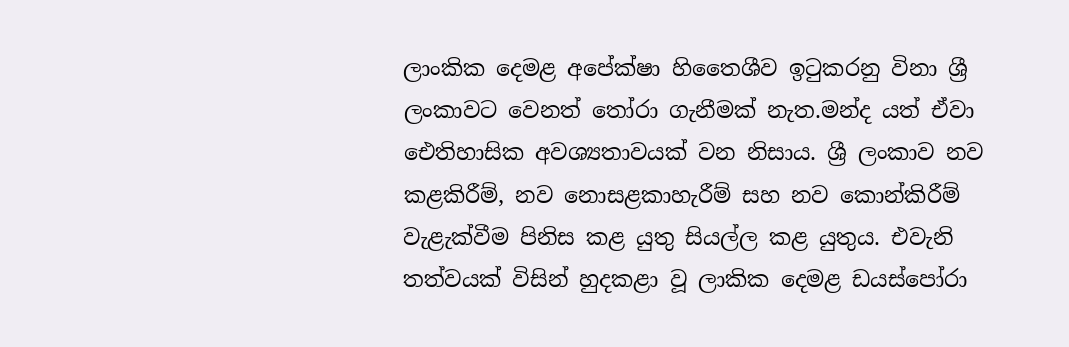ලාංකික දෙමළ අපේක්ෂා හිතෛශීව ඉටුකරනු විනා ශ්‍රී ලංකාවට වෙනත් තෝරා ගැනීමක් නැත.මන්ද යත් ඒවා ඓතිහාසික අවශ්‍යතාවයක් වන නිසාය. ශ්‍රී ලංකාව නව කළකිරීම්, නව නොසළකාහැරීම් සහ නව කොන්කිරීම් වැළැක්වීම පිනිස කළ යුතු සියල්ල කළ යුතුය. එවැනි තත්වයක් විසින් හුදකළා වූ ලාකික දෙමළ ඩයස්පෝරා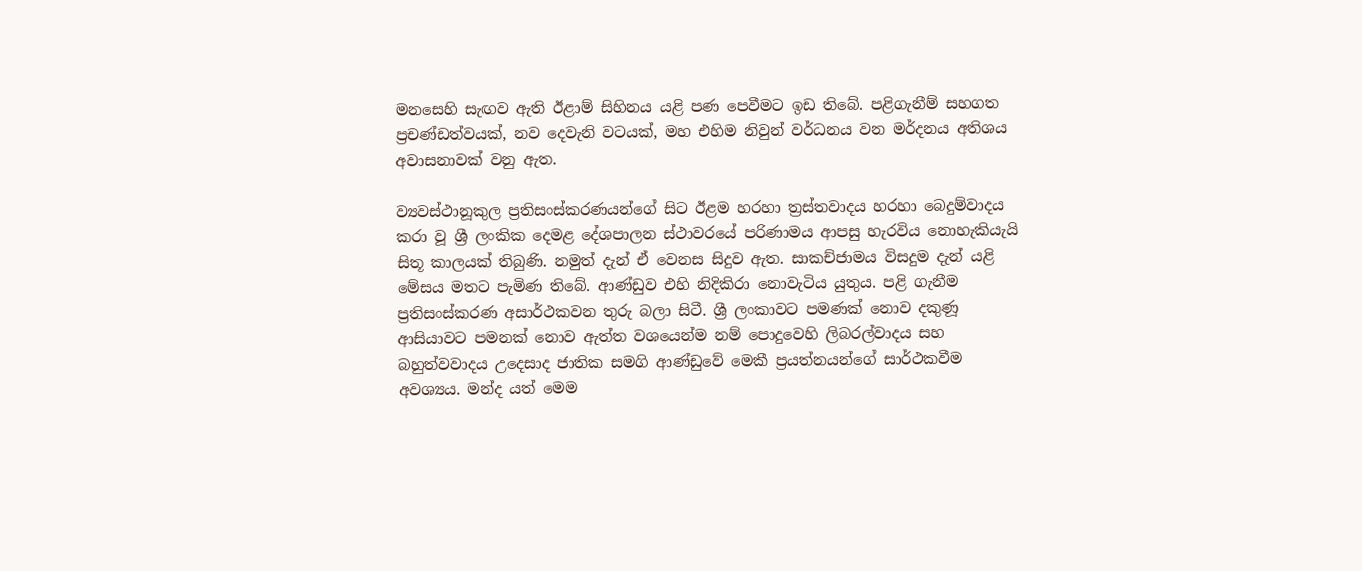මනසෙහි සැඟව ඇති ඊළාම් සිහිනය යළි පණ පෙවීමට ඉඩ තිබේ. පළිගැනීම් සහගත ප්‍රචණ්ඩත්වයක්, නව දෙවැනි වටයක්, මහ එහිම නිවුන් වර්ධනය වන මර්දනය අතිශය අවාසනාවක් වනු ඇත.

ව්‍යවස්ථානූකුල ප්‍රතිසංස්කරණයන්ගේ සිට ඊළම හරහා ත්‍රස්තවාදය හරහා බෙදුම්වාදය කරා වූ ශ්‍රී ලංකික දෙමළ දේශපාලන ස්ථාවරයේ පරිණාමය ආපසු හැරවිය නොහැකියැයි සිතූ කාලයක් තිබුණි. නමුත් දැන් ඒ වෙනස සිදුව ඇත. සාකච්ජාමය විසදුම දැන් යළි මේසය මතට පැමිණ තිබේ. ආණ්ඩුව එහි නිදිකිරා නොවැටිය යුතුය. පළි ගැනීම ප්‍රතිසංස්කරණ අසාර්ථකවන තුරු බලා සිටී. ශ්‍රී ලංකාවට පමණක් නොව දකුණූ ආසියාවට පමනක් නොව ඇත්ත වශයෙන්ම නම් පොදුවෙහි ලිබරල්වාදය සහ බහුත්වවාදය උදෙසාද ජාතික සමගි ආණ්ඩුවේ මෙකී ප්‍රයත්නයන්ගේ සාර්ථකවීම අවශ්‍යය. මන්ද යත් මෙම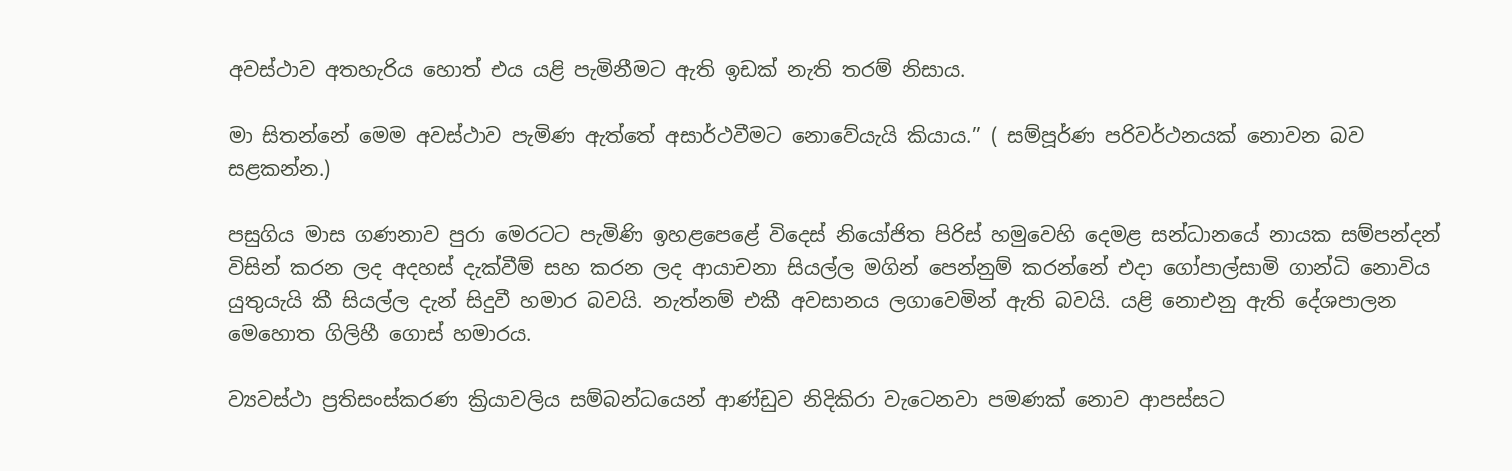අවස්ථාව අතහැරිය හොත් එය යළි පැමිනීමට ඇති ඉඩක් නැති තරම් නිසාය.

මා සිතන්නේ මෙම අවස්ථාව පැමිණ ඇත්තේ අසාර්ථවීමට නොවේයැයි කියාය.’’ ( සම්පූර්ණ පරිවර්ථනයක් නොවන බව සළකන්න.)

පසුගිය මාස ගණනාව පුරා මෙරටට පැමිණි ඉහළපෙළේ විදෙස් නියෝජිත පිරිස් හමුවෙහි දෙමළ සන්ධානයේ නායක සම්පන්දන් විසින් කරන ලද අදහස් දැක්වීම් සහ කරන ලද ආයාචනා සියල්ල මගින් පෙන්නුම් කරන්නේ එදා ගෝපාල්සාමි ගාන්ධි නොවිය යුතුයැයි කී සියල්ල දැන් සිදුවී හමාර බවයි. නැත්නම් එකී අවසානය ලගාවෙමින් ඇති බවයි. යළි නොඑනු ඇති දේශපාලන මෙහොත ගිලිහී ගොස් හමාරය.

ව්‍යවස්ථා ප්‍රතිසංස්කරණ ක්‍රියාවලිය සම්බන්ධයෙන් ආණ්ඩුව නිදිකිරා වැටෙනවා පමණක් නොව ආපස්සට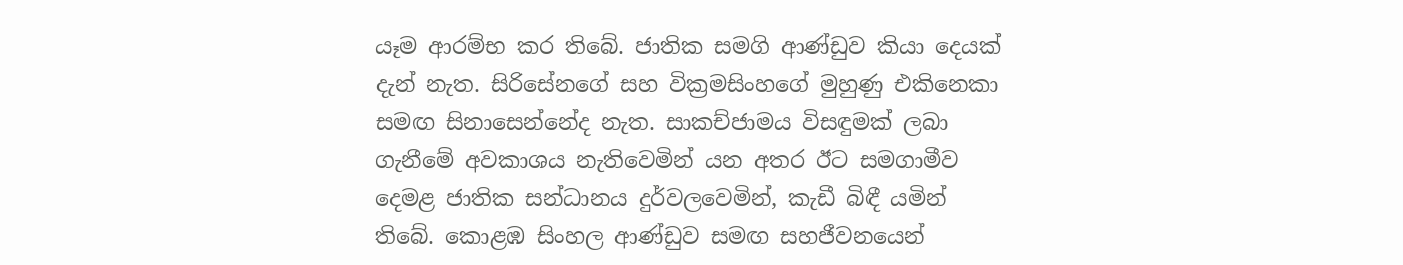යෑම ආරම්භ කර තිබේ. ජාතික සමගි ආණ්ඩුව කියා දෙයක් දැන් නැත. සිරිසේනගේ සහ වික්‍රමසිංහගේ මුහුණු එකිනෙකා සමඟ සිනාසෙන්නේද නැත. සාකච්ජාමය විසඳුමක් ලබා ගැනීමේ අවකාශය නැතිවෙමින් යන අතර ඊට සමගාමීව දෙමළ ජාතික සන්ධානය දුර්වලවෙමින්, කැඩී බිඳී යමින් තිබේ. කොළඹ සිංහල ආණ්ඩුව සමඟ සහජීවනයෙන්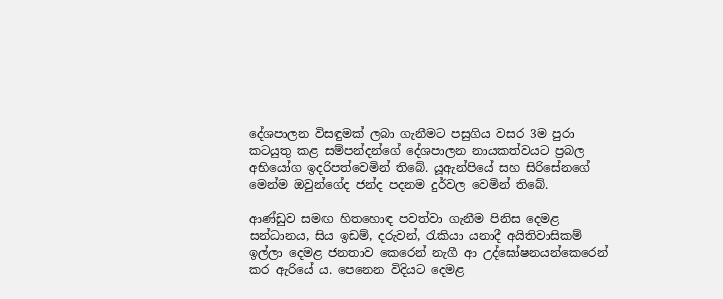දේශපාලන විසඳුමක් ලබා ගැනීමට පසුගිය වසර 3ම පුරා කටයුතු කළ සම්පන්දන්ගේ දේශපාලන නායකත්වයට ප්‍රබල අභියෝග ඉදරිපත්වෙමින් තිබේ. යූඇන්පියේ සහ සිරිසේනගේ මෙන්ම ඔවුන්ගේද ජන්ද පදනම දුර්වල වෙමින් තිබේ.

ආණ්ඩුව සමඟ හිතහොඳ පවත්වා ගැනීම පිනිස දෙමළ සන්ධානය, සිය ඉඩම්, දරුවන්, රැකියා යනාදී අයිතිවාසිකම් ඉල්ලා දෙමළ ජනතාව කෙරෙන් නැගී ආ උද්ඝෝෂනයන්කෙරෙන් කර ඇරියේ ය. පෙනෙන විදියට දෙමළ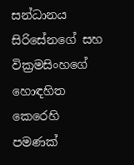සන්ධානය සිරිසේනගේ සහ වික්‍රමසිංහගේ හොඳහිත කෙරෙහි පමණක්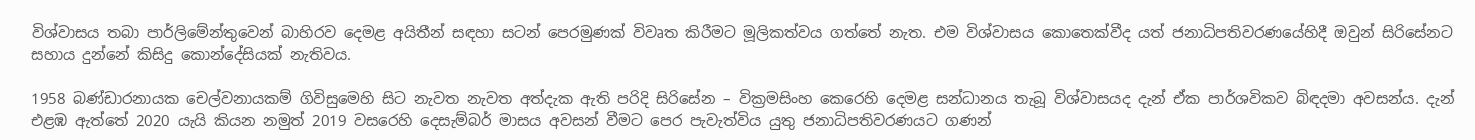විශ්වාසය තබා පාර්ලිමේන්තුවෙන් බාහිරව දෙමළ අයිතීන් සඳහා සටන් පෙරමුණක් විවෘත කිරීමට මූලිකත්වය ගත්තේ නැත. එම විශ්වාසය කොතෙක්වීද යත් ජනාධිපතිවරණයේහිදී ඔවුන් සිරිසේනට සහාය දුන්නේ කිසිදු කොන්දේසියක් නැතිවය.

1958 බණ්ඩාරනායක චෙල්වනායකම් ගිවිසුමෙහි සිට නැවත නැවත අත්දැක ඇති පරිදි සිරිසේන – වික්‍රමසිංහ කෙරෙහි දෙමළ සන්ධානය තැබූ විශ්වාසයද දැන් ඒක පාර්ශවිකව බිඳදමා අවසන්ය. දැන් එළඹ ඇත්තේ 2020 යැයි කියන නමුත් 2019 වසරෙහි දෙසැම්බර් මාසය අවසන් වීමට පෙර පැවැත්විය යුතු ජනාධිපතිවරණයට ගණන්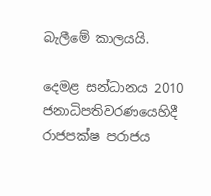බැලීමේ කාලයයි.

දෙමළ සන්ධානය 2010 ජනාධිපතිවරණයෙහිදී රාජපක්ෂ පරාජය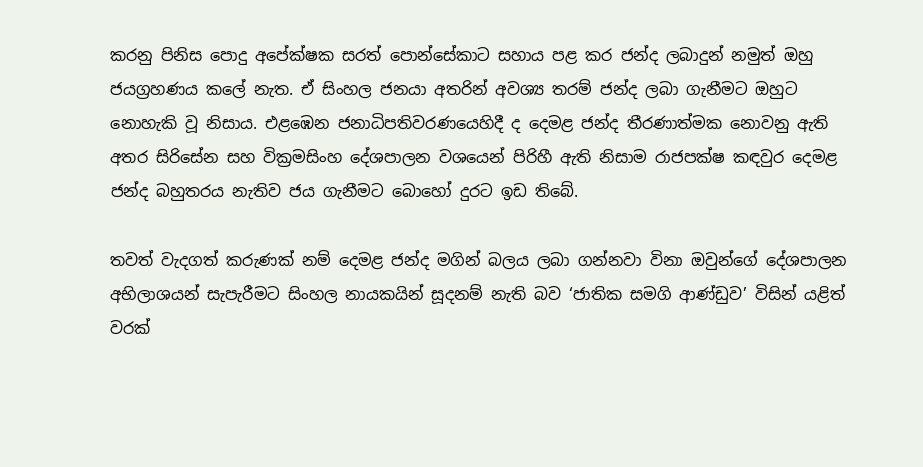කරනු පිනිස පොදු අපේක්ෂක සරත් පොන්සේකාට සහාය පළ කර ජන්ද ලබාදුන් නමුත් ඔහු ජයග්‍රහණය කලේ නැත. ඒ සිංහල ජනයා අතරින් අවශ්‍ය තරම් ජන්ද ලබා ගැනීමට ඔහුට නොහැකි වූ නිසාය. එළඹෙන ජනාධිපතිවරණයෙහිදී ද දෙමළ ජන්ද තීරණාත්මක නොවනු ඇති අතර සිරිසේන සහ වික්‍රමසිංහ දේශපාලන වශයෙන් පිරිහී ඇති නිසාම රාජපක්ෂ කඳවුර දෙමළ ජන්ද බහුතරය නැතිව ජය ගැනීමට බොහෝ දුරට ඉඩ තිබේ.

තවත් වැදගත් කරුණක් නම් දෙමළ ජන්ද මගින් බලය ලබා ගන්නවා විනා ඔවුන්ගේ දේශපාලන අභිලාශයන් සැපැරීමට සිංහල නායකයින් සූදනම් නැති බව ‘ජාතික සමගි ආණ්ඩුව’ විසින් යළිත් වරක්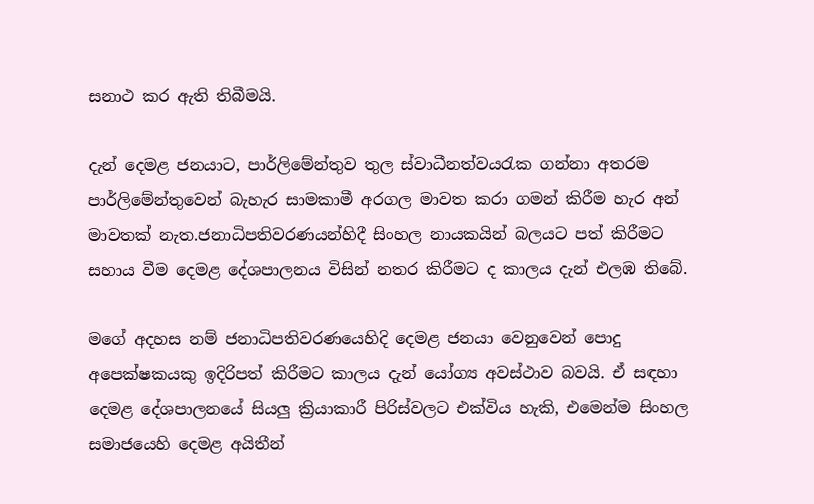සනාථ කර ඇති තිබීමයි.

දැන් දෙමළ ජනයාට, පාර්ලිමේන්තුව තුල ස්වාධීනත්වයරැක ගන්නා අතරම පාර්ලිමේන්තුවෙන් බැහැර සාමකාමී අරගල මාවත කරා ගමන් කිරීම හැර අන් මාවතක් නැත.ජනාධිපතිවරණයන්හිදී සිංහල නායකයින් බලයට පත් කිරීමට සහාය වීම දෙමළ දේශපාලනය විසින් නතර කිරීමට ද කාලය දැන් එලඹ තිබේ.

මගේ අදහස නම් ජනාධිපතිවරණයෙහිදි දෙමළ ජනයා වෙනුවෙන් පොදු අපෙක්ෂකයකු ඉදිරිපත් කිරීමට කාලය දැන් යෝග්‍ය අවස්ථාව බවයි. ඒ සඳහා දෙමළ දේශපාලනයේ සියලු ක්‍රියාකාරී පිරිස්වලට එක්විය හැකි, එමෙන්ම සිංහල සමාජයෙහි දෙමළ අයිතීන්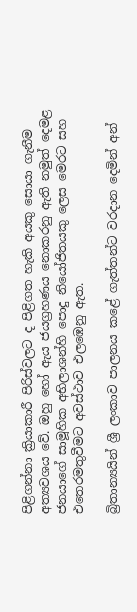පිළිගන්නා ක්‍රියාකාරී පිරිස්වලට ද පිළිගත හැකි අයකු සොයා ගැනීම අත්‍යවශය වේ. ඔහු හෝ ඇය ජයග්‍රහණය නොකරනු ඇති නමුත් දෙමළ ජනයාගේ සාමූහික අභිලාශන්හි පොදු නියෝජිතයකු ලෙස මෙරට සහ එතෙරමතුවීමට අවස්ථාව එලඹෙනු ඇත.

බ්‍රිතාන්‍යයින් ශ්‍රී ලංකාව පාලනය කළේ ගැත්තන්ට වරදාන දෙමින් අන්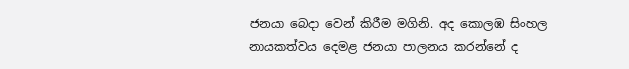ජනයා බෙදා වෙන් කිරීම මගිනි. අද කොලඹ සිංහල නායකත්වය දෙමළ ජනයා පාලනය කරන්නේ ද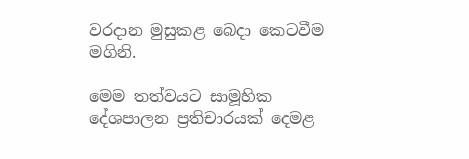වරදාන මුසුකළ බෙදා කෙටවීම මගිනි.

මෙම තත්වයට සාමූහික දේශපාලන ප්‍රතිචාරයක් දෙමළ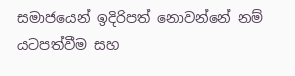සමාජයෙන් ඉදිරිපත් නොවන්නේ නම් යටපත්වීම සහ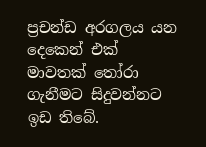ප්‍රචන්ඩ අරගලය යන දෙකෙන් එක් මාවතක් තෝරා ගැනීමට සිදුවන්නට ඉඩ තිබේ.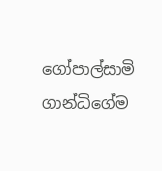ගෝපාල්සාමි ගාන්ධිගේම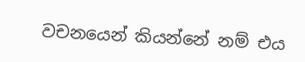වචනයෙන් කියන්නේ නම් එය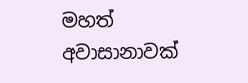මහත් අවාසානාවක්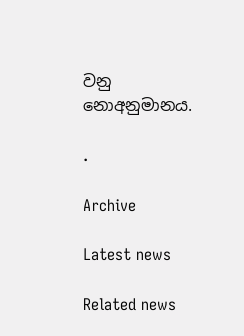වනු නොඅනුමානය.

.

Archive

Latest news

Related news